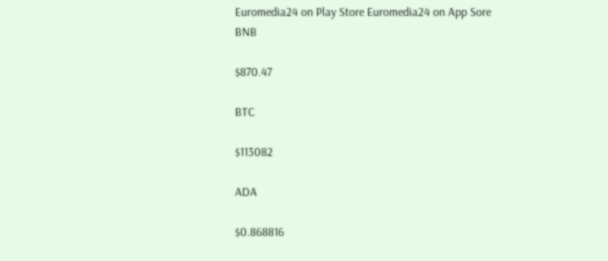Euromedia24 on Play Store Euromedia24 on App Sore
BNB

$870.47

BTC

$113082

ADA

$0.868816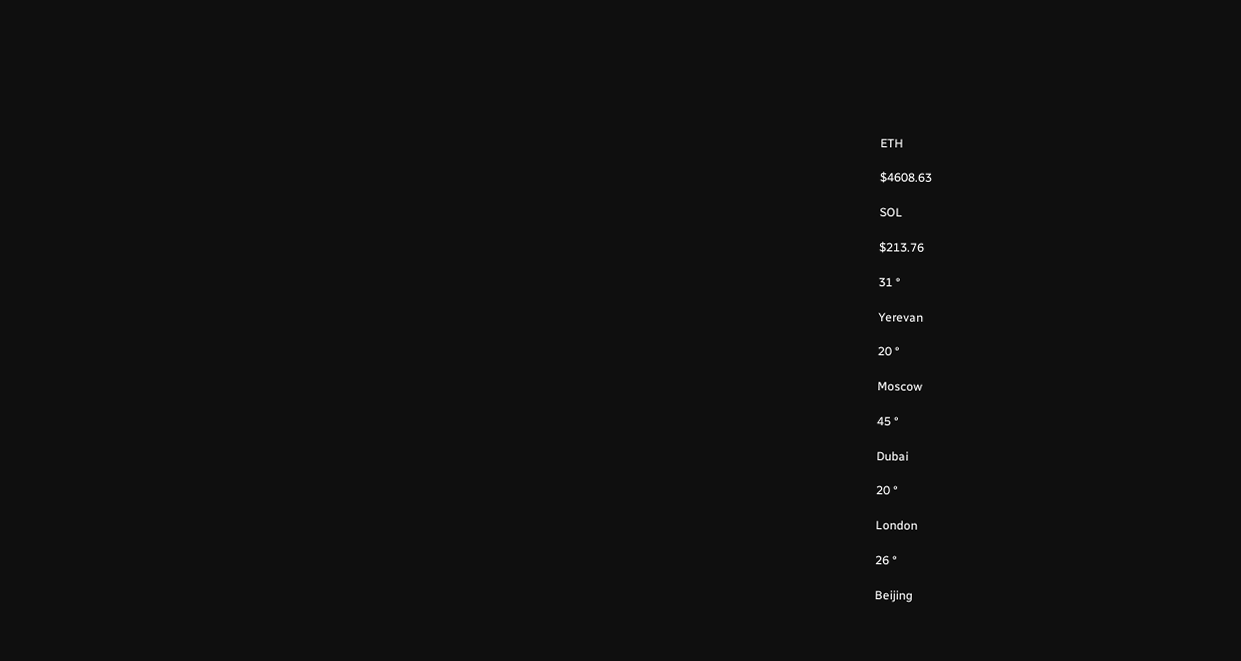ETH

$4608.63

SOL

$213.76

31 °

Yerevan

20 °

Moscow

45 °

Dubai

20 °

London

26 °

Beijing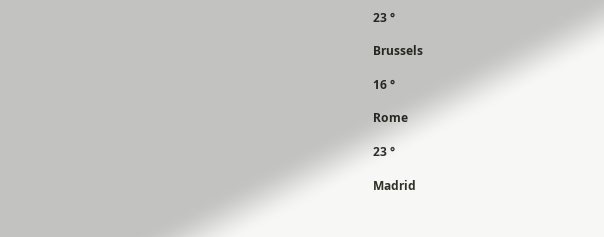23 °

Brussels

16 °

Rome

23 °

Madrid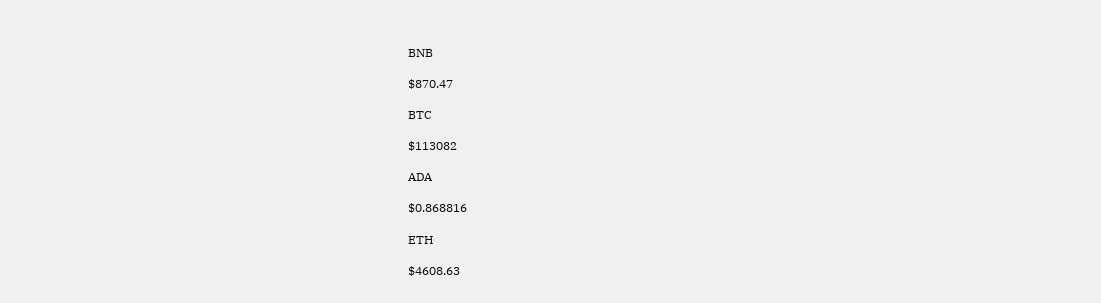BNB

$870.47

BTC

$113082

ADA

$0.868816

ETH

$4608.63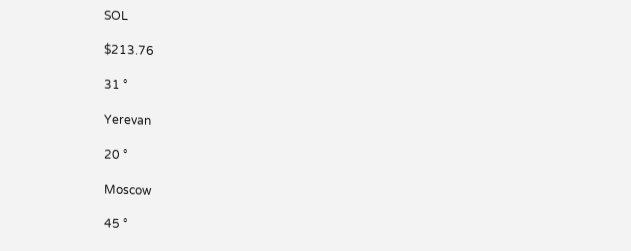SOL

$213.76

31 °

Yerevan

20 °

Moscow

45 °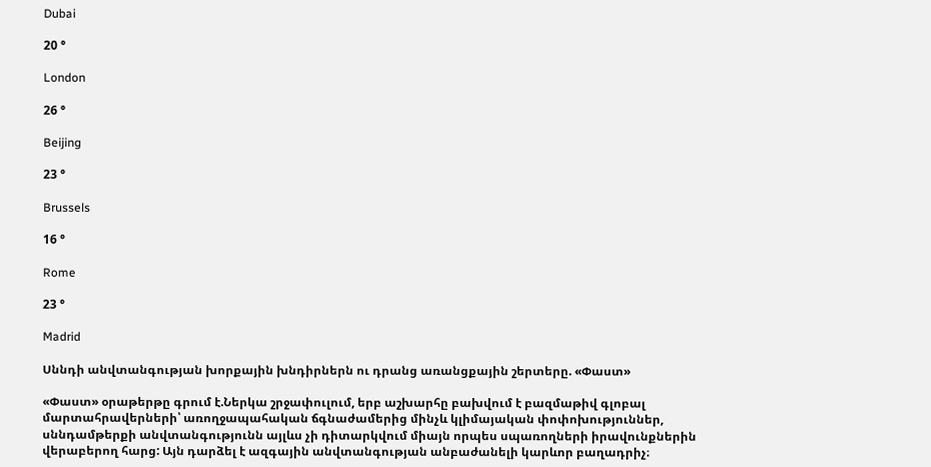Dubai

20 °

London

26 °

Beijing

23 °

Brussels

16 °

Rome

23 °

Madrid

Սննդի անվտանգության խորքային խնդիրներն ու դրանց առանցքային շերտերը. «Փաստ»

«Փաստ» օրաթերթը գրում է.Ներկա շրջափուլում, երբ աշխարհը բախվում է բազմաթիվ գլոբալ մարտահրավերների՝ առողջապահական ճգնաժամերից մինչև կլիմայական փոփոխություններ, սննդամթերքի անվտանգությունն այլևս չի դիտարկվում միայն որպես սպառողների իրավունքներին վերաբերող հարց: Այն դարձել է ազգային անվտանգության անբաժանելի կարևոր բաղադրիչ։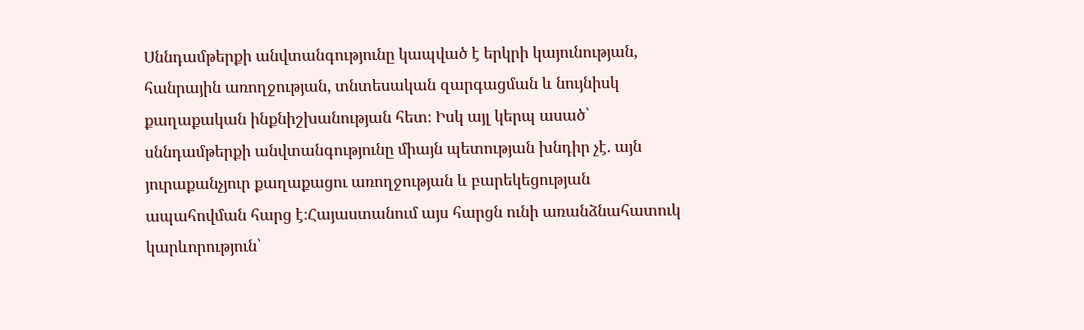Սննդամթերքի անվտանգությունը կապված է երկրի կայունության, հանրային առողջության, տնտեսական զարգացման և նույնիսկ քաղաքական ինքնիշխանության հետ։ Իսկ այլ կերպ ասած՝ սննդամթերքի անվտանգությունը միայն պետության խնդիր չէ. այն յուրաքանչյուր քաղաքացու առողջության և բարեկեցության ապահովման հարց է։Հայաստանում այս հարցն ունի առանձնահատուկ կարևորություն՝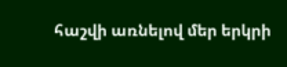հաշվի առնելով մեր երկրի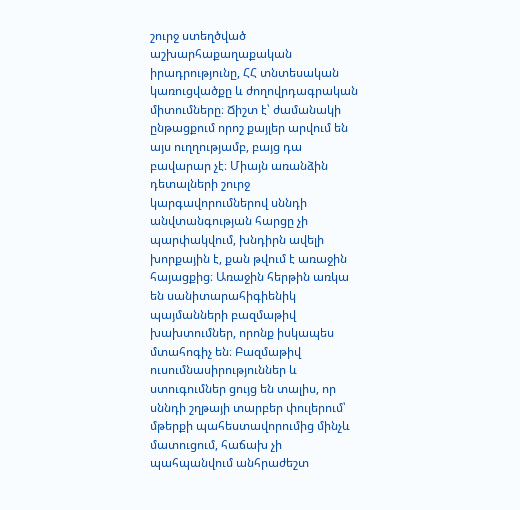շուրջ ստեղծված աշխարհաքաղաքական իրադրությունը, ՀՀ տնտեսական կառուցվածքը և ժողովրդագրական միտումները։ Ճիշտ է՝ ժամանակի ընթացքում որոշ քայլեր արվում են այս ուղղությամբ, բայց դա բավարար չէ։ Միայն առանձին դետալների շուրջ կարգավորումներով սննդի անվտանգության հարցը չի պարփակվում, խնդիրն ավելի խորքային է, քան թվում է առաջին հայացքից։ Առաջին հերթին առկա են սանիտարահիգիենիկ պայմանների բազմաթիվ խախտումներ, որոնք իսկապես մտահոգիչ են։ Բազմաթիվ ուսումնասիրություններ և ստուգումներ ցույց են տալիս, որ սննդի շղթայի տարբեր փուլերում՝ մթերքի պահեստավորումից մինչև մատուցում, հաճախ չի պահպանվում անհրաժեշտ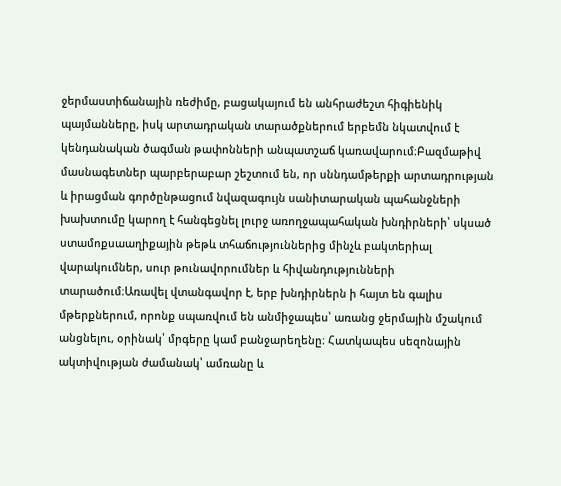ջերմաստիճանային ռեժիմը, բացակայում են անհրաժեշտ հիգիենիկ պայմանները, իսկ արտադրական տարածքներում երբեմն նկատվում է կենդանական ծագման թափոնների անպատշաճ կառավարում։Բազմաթիվ մասնագետներ պարբերաբար շեշտում են, որ սննդամթերքի արտադրության և իրացման գործընթացում նվազագույն սանիտարական պահանջների խախտումը կարող է հանգեցնել լուրջ առողջապահական խնդիրների՝ սկսած ստամոքսաաղիքային թեթև տհաճություններից մինչև բակտերիալ վարակումներ, սուր թունավորումներ և հիվանդությունների տարածում։Առավել վտանգավոր է, երբ խնդիրներն ի հայտ են գալիս մթերքներում, որոնք սպառվում են անմիջապես՝ առանց ջերմային մշակում անցնելու, օրինակ՝ մրգերը կամ բանջարեղենը։ Հատկապես սեզոնային ակտիվության ժամանակ՝ ամռանը և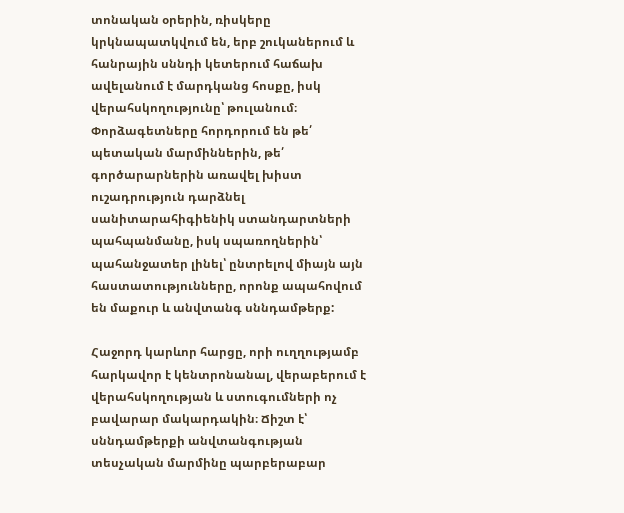տոնական օրերին, ռիսկերը կրկնապատկվում են, երբ շուկաներում և հանրային սննդի կետերում հաճախ ավելանում է մարդկանց հոսքը, իսկ վերահսկողությունը՝ թուլանում։ Փորձագետները հորդորում են թե՛ պետական մարմիններին, թե՛ գործարարներին առավել խիստ ուշադրություն դարձնել սանիտարահիգիենիկ ստանդարտների պահպանմանը, իսկ սպառողներին՝ պահանջատեր լինել՝ ընտրելով միայն այն հաստատությունները, որոնք ապահովում են մաքուր և անվտանգ սննդամթերք:

Հաջորդ կարևոր հարցը, որի ուղղությամբ հարկավոր է կենտրոնանալ, վերաբերում է վերահսկողության և ստուգումների ոչ բավարար մակարդակին։ Ճիշտ է՝ սննդամթերքի անվտանգության տեսչական մարմինը պարբերաբար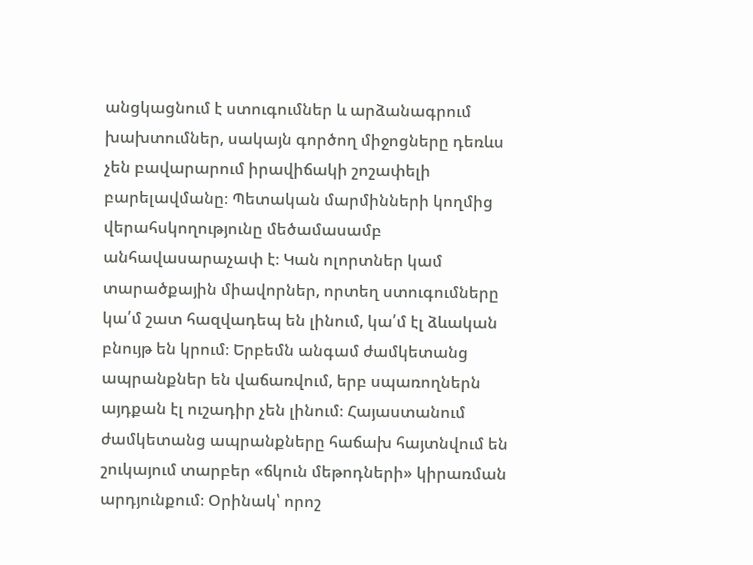անցկացնում է ստուգումներ և արձանագրում խախտումներ, սակայն գործող միջոցները դեռևս չեն բավարարում իրավիճակի շոշափելի բարելավմանը։ Պետական մարմինների կողմից վերահսկողությունը մեծամասամբ անհավասարաչափ է։ Կան ոլորտներ կամ տարածքային միավորներ, որտեղ ստուգումները կա՛մ շատ հազվադեպ են լինում, կա՛մ էլ ձևական բնույթ են կրում։ Երբեմն անգամ ժամկետանց ապրանքներ են վաճառվում, երբ սպառողներն այդքան էլ ուշադիր չեն լինում։ Հայաստանում ժամկետանց ապրանքները հաճախ հայտնվում են շուկայում տարբեր «ճկուն մեթոդների» կիրառման արդյունքում։ Օրինակ՝ որոշ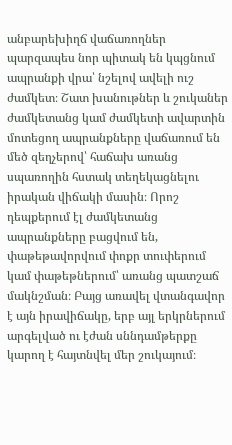անբարեխիղճ վաճառողներ պարզապես նոր պիտակ են կպցնում ապրանքի վրա՝ նշելով ավելի ուշ ժամկետ։ Շատ խանութներ և շուկաներ ժամկետանց կամ ժամկետի ավարտին մոտեցող ապրանքները վաճառում են մեծ զեղչերով՝ հաճախ առանց սպառողին հստակ տեղեկացնելու իրական վիճակի մասին։ Որոշ դեպքերում էլ ժամկետանց ապրանքները բացվում են, փաթեթավորվում փոքր տուփերում կամ փաթեթներում՝ առանց պատշաճ մակնշման։ Բայց առավել վտանգավոր է այն իրավիճակը, երբ այլ երկրներում արգելված ու էժան սննդամթերքը կարող է հայտնվել մեր շուկայում։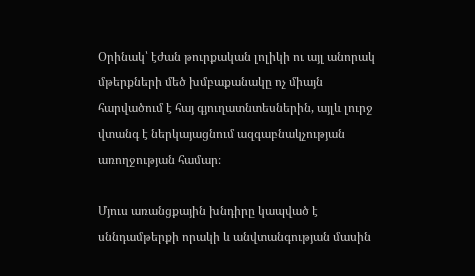Օրինակ՝ էժան թուրքական լոլիկի ու այլ անորակ մթերքների մեծ խմբաքանակը ոչ միայն հարվածում է հայ գյուղատնտեսներին, այլև լուրջ վտանգ է ներկայացնում ազգաբնակչության առողջության համար։

Մյուս առանցքային խնդիրը կապված է սննդամթերքի որակի և անվտանգության մասին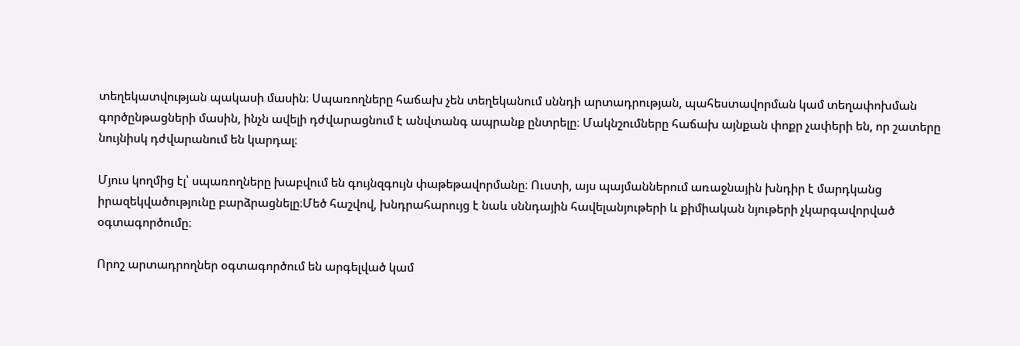տեղեկատվության պակասի մասին։ Սպառողները հաճախ չեն տեղեկանում սննդի արտադրության, պահեստավորման կամ տեղափոխման գործընթացների մասին, ինչն ավելի դժվարացնում է անվտանգ ապրանք ընտրելը։ Մակնշումները հաճախ այնքան փոքր չափերի են, որ շատերը նույնիսկ դժվարանում են կարդալ։

Մյուս կողմից էլ՝ սպառողները խաբվում են գույնզգույն փաթեթավորմանը։ Ուստի, այս պայմաններում առաջնային խնդիր է մարդկանց իրազեկվածությունը բարձրացնելը։Մեծ հաշվով, խնդրահարույց է նաև սննդային հավելանյութերի և քիմիական նյութերի չկարգավորված օգտագործումը։

Որոշ արտադրողներ օգտագործում են արգելված կամ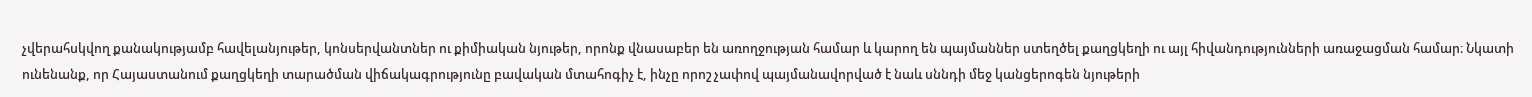չվերահսկվող քանակությամբ հավելանյութեր, կոնսերվանտներ ու քիմիական նյութեր, որոնք վնասաբեր են առողջության համար և կարող են պայմաններ ստեղծել քաղցկեղի ու այլ հիվանդությունների առաջացման համար։ Նկատի ունենանք, որ Հայաստանում քաղցկեղի տարածման վիճակագրությունը բավական մտահոգիչ է, ինչը որոշ չափով պայմանավորված է նաև սննդի մեջ կանցերոգեն նյութերի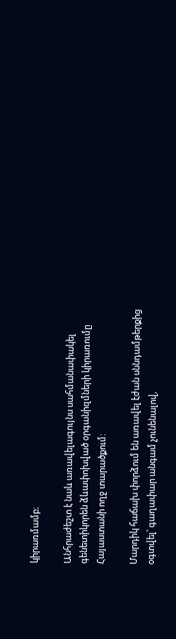կիրառմամբ։

Անհրաժեշտ է նաև առավելագույնս սահմանափակել գենետիկորեն ձևափոխված օրգանիզմների կիրառումը Հայաստանի ողջ տարածքում:

Մարդիկ հաճախ փորձում են առավել էժան սննդամթերքից օգտվել՝ գաղափար անգամ չունենալով,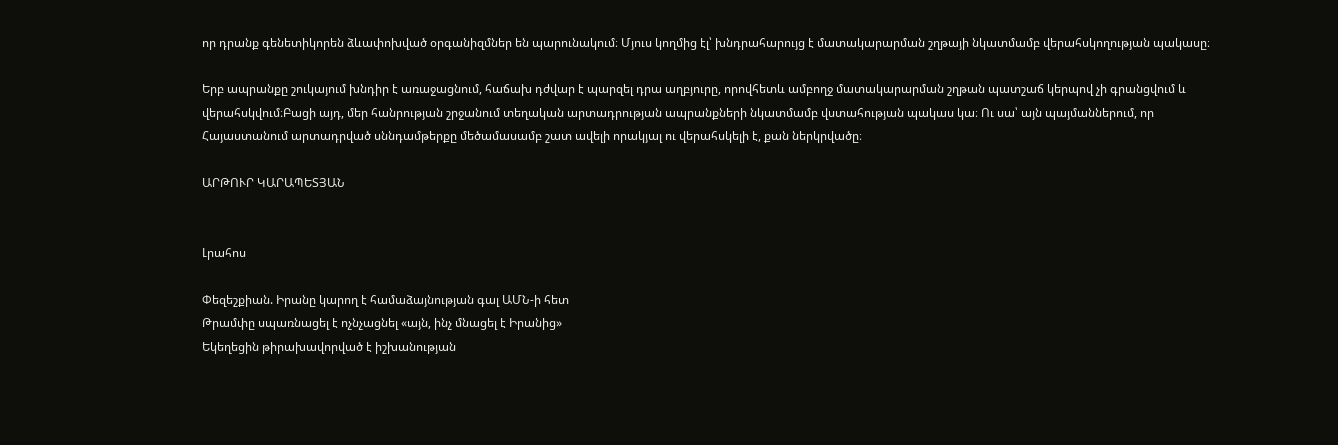որ դրանք գենետիկորեն ձևափոխված օրգանիզմներ են պարունակում։ Մյուս կողմից էլ՝ խնդրահարույց է մատակարարման շղթայի նկատմամբ վերահսկողության պակասը։

Երբ ապրանքը շուկայում խնդիր է առաջացնում, հաճախ դժվար է պարզել դրա աղբյուրը, որովհետև ամբողջ մատակարարման շղթան պատշաճ կերպով չի գրանցվում և վերահսկվում։Բացի այդ, մեր հանրության շրջանում տեղական արտադրության ապրանքների նկատմամբ վստահության պակաս կա։ Ու սա՝ այն պայմաններում, որ Հայաստանում արտադրված սննդամթերքը մեծամասամբ շատ ավելի որակյալ ու վերահսկելի է, քան ներկրվածը։

ԱՐԹՈՒՐ ԿԱՐԱՊԵՏՅԱՆ


Լրահոս

Փեզեշքիան. Իրանը կարող է համաձայնության գալ ԱՄՆ-ի հետ
Թրամփը սպառնացել է ոչնչացնել «այն, ինչ մնացել է Իրանից»
Եկեղեցին թիրախավորված է իշխանության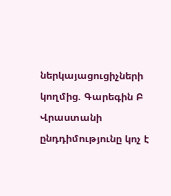ներկայացուցիչների կողմից. Գարեգին Բ
Վրաստանի ընդդիմությունը կոչ է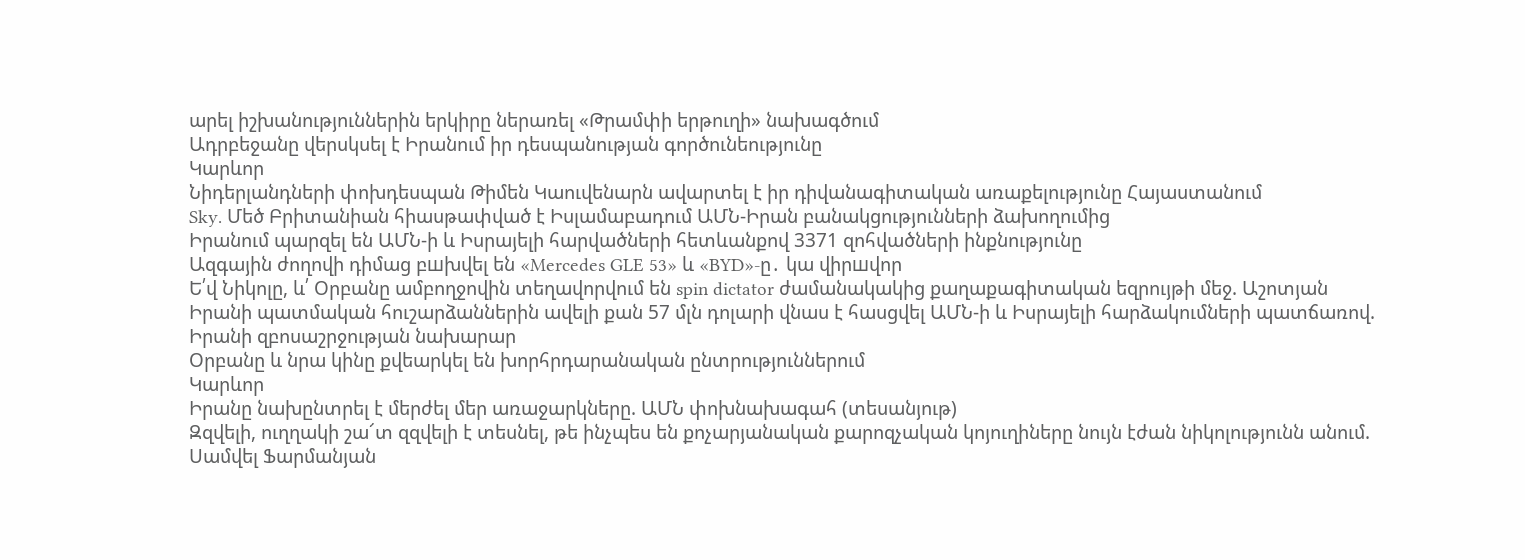արել իշխանություններին երկիրը ներառել «Թրամփի երթուղի» նախագծում
Ադրբեջանը վերսկսել է Իրանում իր դեսպանության գործունեությունը
Կարևոր
Նիդերլանդների փոխդեսպան Թիմեն Կաուվենարն ավարտել է իր դիվանագիտական առաքելությունը Հայաստանում
Sky. Մեծ Բրիտանիան հիասթափված է Իսլամաբադում ԱՄՆ-Իրան բանակցությունների ձախողումից
Իրանում պարզել են ԱՄՆ-ի և Իսրայելի հարվածների հետևանքով 3371 զոհվածների ինքնությունը
Ազգային ժողովի դիմաց բшխվել են «Mercedes GLE 53» և «BYD»-ը․ կա վիրшվոր
Ե՛վ Նիկոլը, և՛ Օրբանը ամբողջովին տեղավորվում են spin dictator ժամանակակից քաղաքագիտական եզրույթի մեջ. Աշոտյան
Իրանի պատմական հուշարձաններին ավելի քան 57 մլն դոլարի վնաս է հասցվել ԱՄՆ-ի և Իսրայելի հարձակումների պատճառով. Իրանի զբոսաշրջության նախարար
Օրբանը և նրա կինը քվեարկել են խորհրդարանական ընտրություններում
Կարևոր
Իրանը նախընտրել է մերժել մեր առաջարկները. ԱՄՆ փոխնախագահ (տեսանյութ)
Զզվելի, ուղղակի շա՜տ զզվելի է տեսնել, թե ինչպես են քոչարյանական քարոզչական կոյուղիները նույն էժան նիկոլությունն անում. Սամվել Ֆարմանյան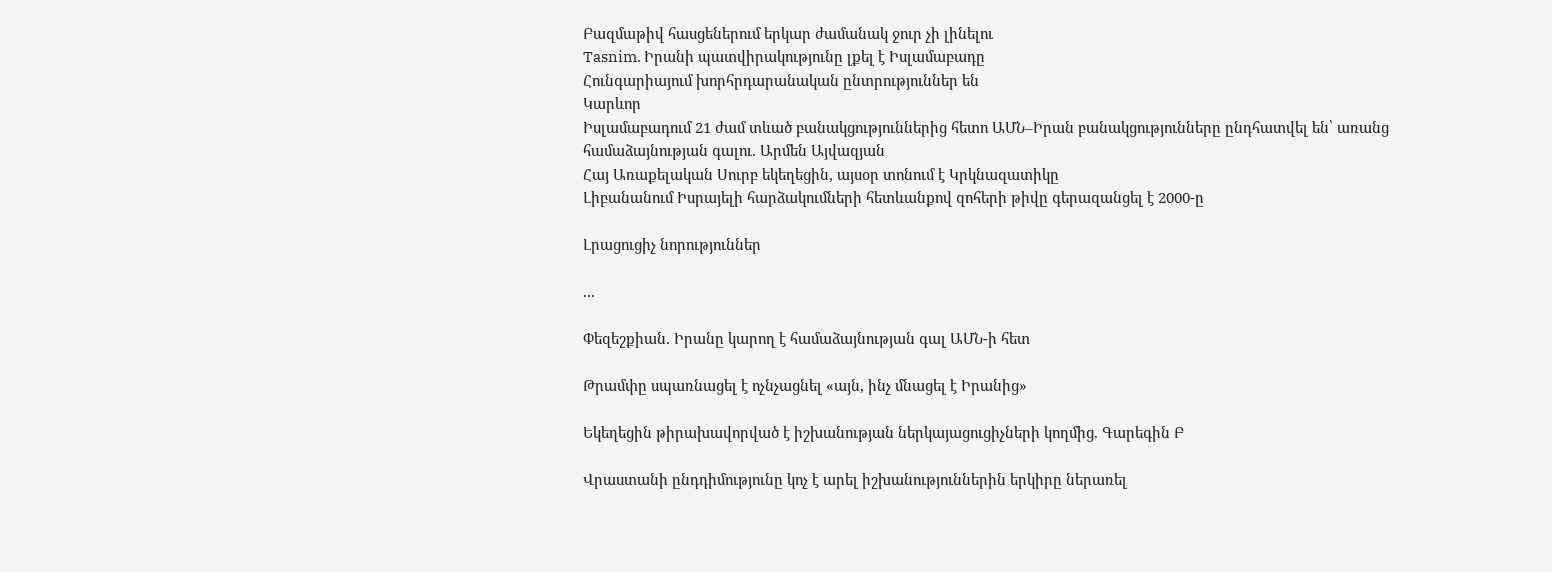Բազմաթիվ հասցեներում երկար ժամանակ ջուր չի լինելու
Tasnim. Իրանի պատվիրակությունը լքել է Իսլամաբադը
Հունգարիայում խորհրդարանական ընտրություններ են
Կարևոր
Իսլամաբադում 21 ժամ տևած բանակցություններից հետո ԱՄՆ–Իրան բանակցությունները ընդհատվել են՝ առանց համաձայնության գալու. Արմեն Այվազյան
Հայ Առաքելական Սուրբ եկեղեցին, այսօր տոնում է Կրկնազատիկը
Լիբանանում Իսրայելի հարձակումների հետևանքով զոհերի թիվը գերազանցել է 2000-ը

Լրացուցիչ նորություններ

...

Փեզեշքիան. Իրանը կարող է համաձայնության գալ ԱՄՆ-ի հետ

Թրամփը սպառնացել է ոչնչացնել «այն, ինչ մնացել է Իրանից»

Եկեղեցին թիրախավորված է իշխանության ներկայացուցիչների կողմից. Գարեգին Բ

Վրաստանի ընդդիմությունը կոչ է արել իշխանություններին երկիրը ներառել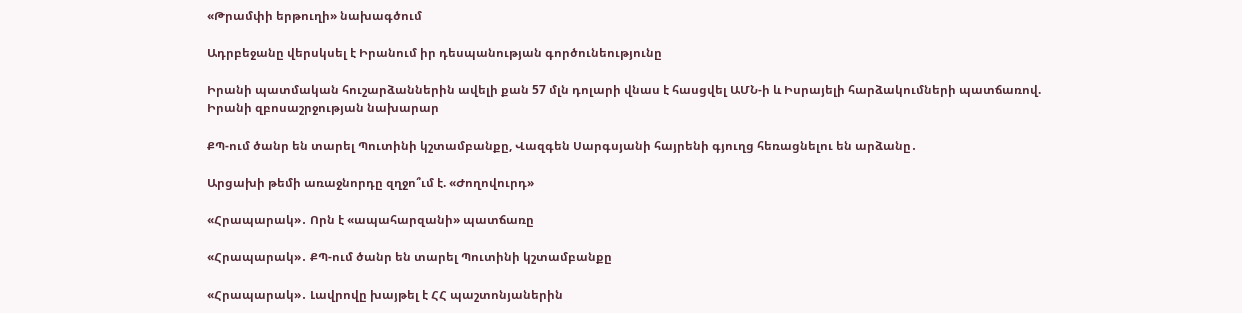«Թրամփի երթուղի» նախագծում

Ադրբեջանը վերսկսել է Իրանում իր դեսպանության գործունեությունը

Իրանի պատմական հուշարձաններին ավելի քան 57 մլն դոլարի վնաս է հասցվել ԱՄՆ-ի և Իսրայելի հարձակումների պատճառով. Իրանի զբոսաշրջության նախարար

ՔՊ-ում ծանր են տարել Պուտինի կշտամբանքը, Վազգեն Սարգսյանի հայրենի գյուղց հեռացնելու են արձանը․

Արցախի թեմի առաջնորդը զղջո՞ւմ է. «Ժողովուրդ»

«Հրապարակ»․ Որն է «ապահարզանի» պատճառը

«Հրապարակ»․ ՔՊ-ում ծանր են տարել Պուտինի կշտամբանքը

«Հրապարակ»․ Լավրովը խայթել է ՀՀ պաշտոնյաներին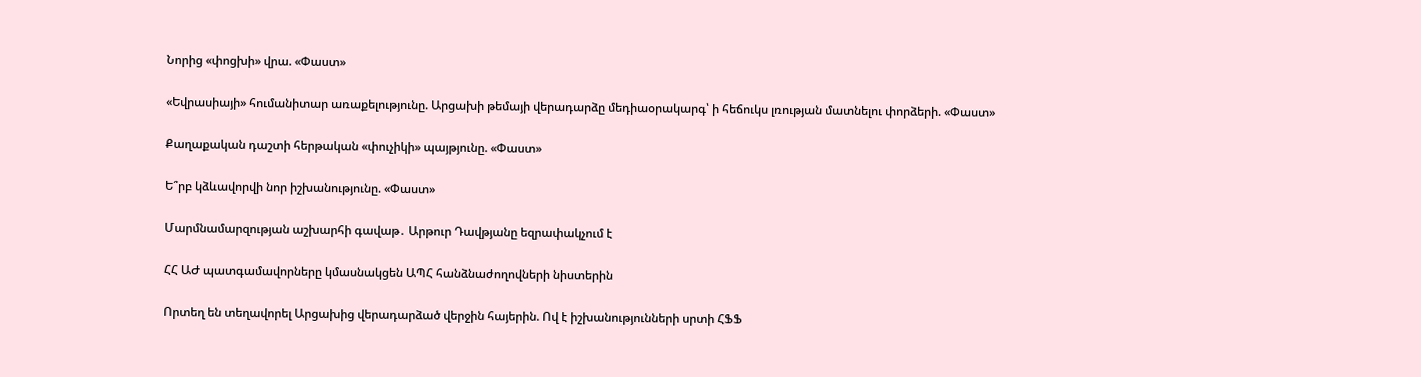Նորից «փոցխի» վրա. «Փաստ»

«Եվրասիայի» հումանիտար առաքելությունը. Արցախի թեմայի վերադարձը մեդիաօրակարգ՝ ի հեճուկս լռության մատնելու փորձերի. «Փաստ»

Քաղաքական դաշտի հերթական «փուչիկի» պայթյունը. «Փաստ»

Ե՞րբ կձևավորվի նոր իշխանությունը. «Փաստ»

Մարմնամարզության աշխարհի գավաթ․ Արթուր Դավթյանը եզրափակչում է

ՀՀ ԱԺ պատգամավորները կմասնակցեն ԱՊՀ հանձնաժողովների նիստերին

Որտեղ են տեղավորել Արցախից վերադարձած վերջին հայերին. Ով է իշխանությունների սրտի ՀՖՖ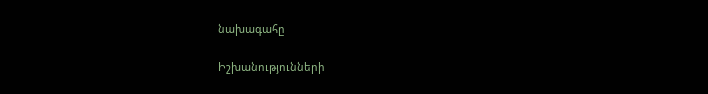նախագահը

Իշխանությունների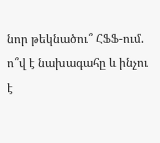նոր թեկնածու՞ ՀՖՖ-ում. ո՞վ է նախագահը և ինչու է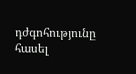դժգոհությունը հասել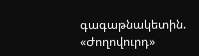գագաթնակետին. «Ժողովուրդ»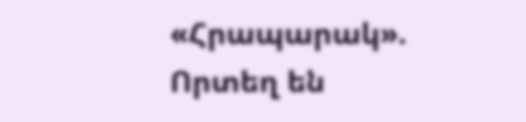«Հրապարակ». Որտեղ են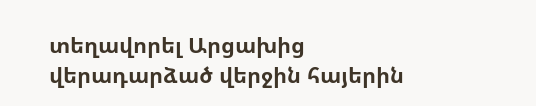տեղավորել Արցախից վերադարձած վերջին հայերին